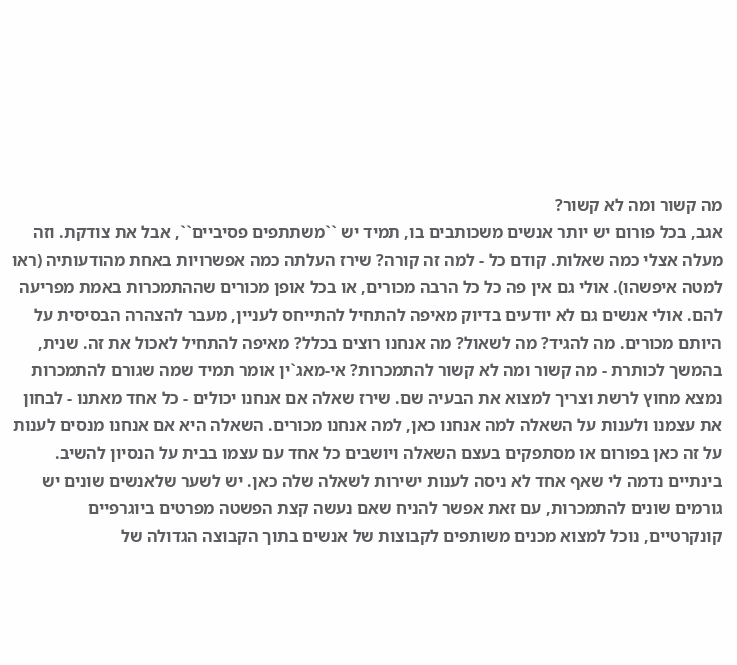מה קשור ומה לא קשור?
אגב, בכל פורום יש יותר אנשים משכותבים בו, תמיד יש ``משתתפים פסיביים``, אבל את צודקת. וזה מעלה אצלי כמה שאלות. קודם כל - למה זה קורה? שירז העלתה כמה אפשרויות באחת מהודעותיה (ראו למטה איפשהו). אולי גם אין פה כל כל הרבה מכורים, או בכל אופן מכורים שההתמכרות באמת מפריעה להם. אולי אנשים גם לא יודעים בדיוק מאיפה להתחיל להתייחס לעניין, מעבר להצהרה הבסיסית על היותם מכורים. מה להגיד? מה לשאול? מה אנחנו רוצים בכלל? מאיפה להתחיל לאכול את זה. שנית, בהמשך לכותרת - מה קשור ומה לא קשור להתמכרות? אי-מאג`ין אומר תמיד שמה שגורם להתמכרות נמצא מחוץ לרשת וצריך למצוא את הבעיה שם. שירז שאלה אם אנחנו יכולים - כל אחד מאתנו - לבחון את עצמנו ולענות על השאלה למה אנחנו כאן, למה אנחנו מכורים. השאלה היא אם אנחנו מנסים לענות על זה כאן בפורום או מסתפקים בעצם השאלה ויושבים כל אחד עם עצמו בבית על הנסיון להשיב. בינתיים נדמה לי שאף אחד לא ניסה לענות ישירות לשאלה שלה כאן. יש לשער שלאנשים שונים יש גורמים שונים להתמכרות, עם זאת אפשר להניח שאם נעשה קצת הפשטה מפרטים ביוגרפיים קונקרטיים, נוכל למצוא מכנים משותפים לקבוצות של אנשים בתוך הקבוצה הגדולה של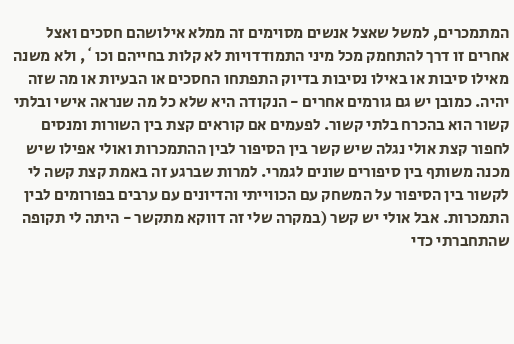המתמכרים, למשל שאצל אנשים מסוימים זה ממלא אילושהם חסכים ואצל אחרים זו דרך להתחמק מכל מיני התמודדויות לא קלות בחייהם וכו`, ולא משנה מאילו סיבות או באילו נסיבות בדיוק התפתחו החסכים או הבעיות או מה שזה יהיה. כמובן יש גם גורמים אחרים - הנקודה היא שלא כל מה שנראה אישי ובלתי קשור הוא בהכרח בלתי קשור. לפעמים אם קוראים קצת בין השורות ומנסים לחפור קצת אולי נגלה שיש קשר בין הסיפור לבין ההתמכרות ואולי אפילו שיש מכנה משותף בין סיפורים שונים לגמרי. למרות שברגע זה באמת קצת קשה לי לקשור בין הסיפור על המשחק עם הכווייתי והדיונים עם ערבים בפורומים לבין התמכרות. אבל אולי יש קשר (במקרה שלי זה דווקא מתקשר - היתה לי תקופה שהתחברתי כדי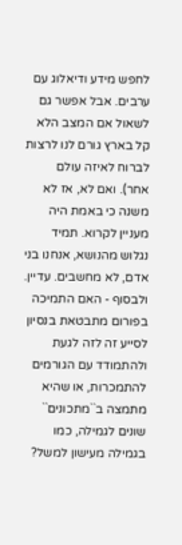לחפש מידע ודיאלוג עם ערבים. אבל אפשר גם לשאול אם המצב הלא קל בארץ גורם לנו לרצות לברוח לאיזה עולם אחר). ואם לא, אז לא משנה כי באמת היה מעניין לקרוא. תמיד נגלוש מהנושא, אנחנו בני אדם, לא מחשבים. עדיין. ולבסוף - האם התמיכה בפורום מתבטאת בנסיון לסייע זה לזה לגעת ולהתמודד עם הגורמים להתמכרות, או שהיא מתמצה ב``מתכונים`` שונים לגמילה, כמו בגמילה מעישון למשל?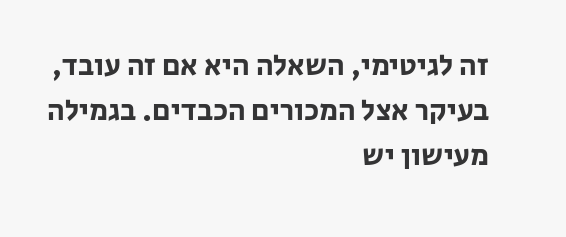זה לגיטימי, השאלה היא אם זה עובד, בעיקר אצל המכורים הכבדים. בגמילה מעישון יש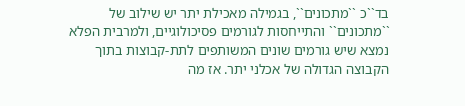בד``כ ``מתכונים``, בגמילה מאכילת יתר יש שילוב של ``מתכונים`` והתייחסות לגורמים פסיכולוגיים, ולמרבית הפלא נמצא שיש גורמים שונים המשותפים לתת-קבוצות בתוך הקבוצה הגדולה של אכלני יתר. אז מה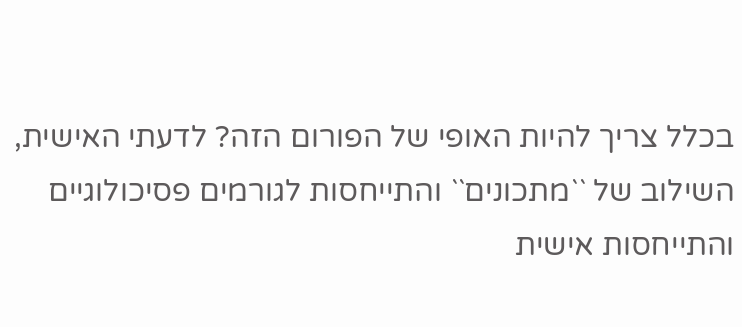בכלל צריך להיות האופי של הפורום הזה? לדעתי האישית, השילוב של ``מתכונים`` והתייחסות לגורמים פסיכולוגיים והתייחסות אישית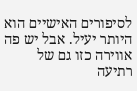לסיפורים האישיים הוא היותר יעיל. אבל יש פה אווירה כזו גם של רתיעה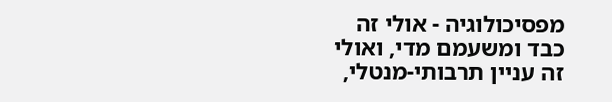מפסיכולוגיה - אולי זה כבד ומשעמם מדי, ואולי זה עניין תרבותי-מנטלי,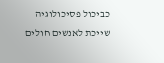כביכול פסיכולוגיה שייכת לאנשים חולים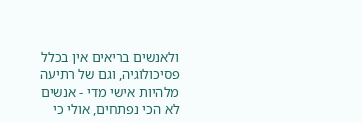ולאנשים בריאים אין בכלל פסיכולוגיה, וגם של רתיעה מלהיות אישי מדי - אנשים לא הכי נפתחים, אולי כי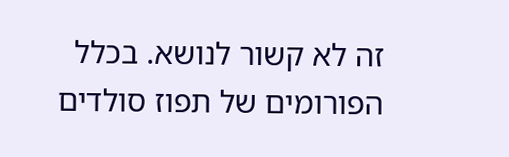זה לא קשור לנושא. בכלל הפורומים של תפוז סולדים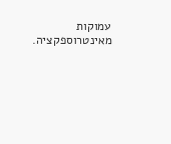עמוקות מאינטרוספקציה.